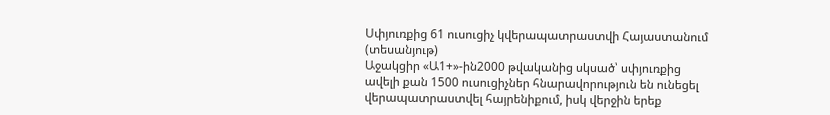Սփյուռքից 61 ուսուցիչ կվերապատրաստվի Հայաստանում (տեսանյութ)
Աջակցիր «Ա1+»-ին2000 թվականից սկսած՝ սփյուռքից ավելի քան 1500 ուսուցիչներ հնարավորություն են ունեցել վերապատրաստվել հայրենիքում, իսկ վերջին երեք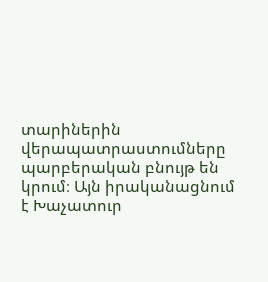տարիներին վերապատրաստումները պարբերական բնույթ են կրում։ Այն իրականացնում է Խաչատուր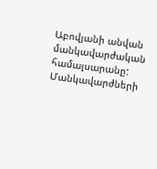Աբովյանի անվան մանկավարժական համալսարանը: Մանկավարժների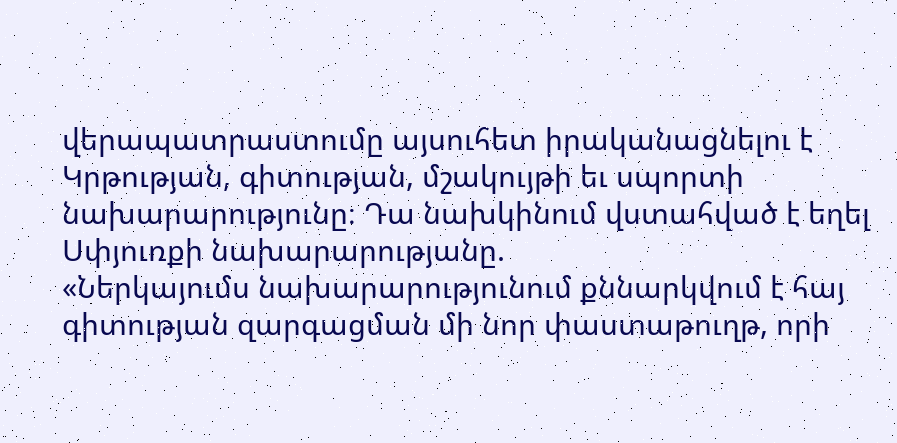վերապատրաստումը այսուհետ իրականացնելու է Կրթության, գիտության, մշակույթի եւ սպորտի նախարարությունը։ Դա նախկինում վստահված է եղել Սփյուռքի նախարարությանը.
«Ներկայումս նախարարությունում քննարկվում է հայ գիտության զարգացման մի նոր փաստաթուղթ, որի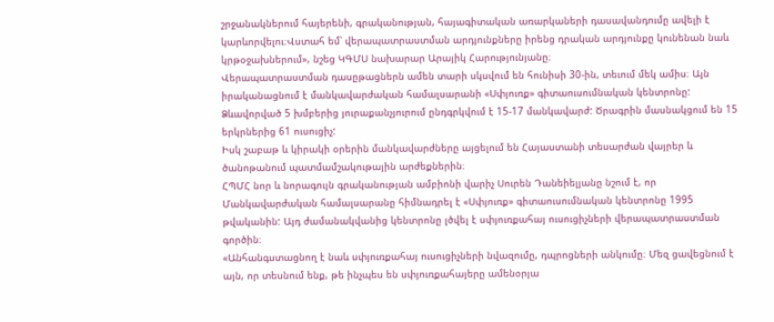շրջանակներում հայերենի, գրականության, հայագիտական առարկաների դասավանդումը ավելի է կարևորվելու։Վստահ եմ՝ վերապատրաստման արդյունքները իրենց դրական արդյունքը կունենան նաև կրթօջախներում», նշեց ԿԳՄՍ նախարար Արայիկ Հարությունյանը։
Վերապատրաստման դասըթացներն ամեն տարի սկսվում են հունիսի 30-ին, տեւում մեկ ամիս։ Այն իրականացնում է մանկավարժական համալսարանի «Սփյուռք» գիտաուսումնական կենտրոնը: Ձևավորված 5 խմբերից յուրաքանչյուրում ընդգրկվում է 15-17 մանկավարժ: Ծրագրին մասնակցում են 15 երկրներից 61 ուսուցիչ:
Իսկ շաբաթ և կիրակի օրերին մանկավարժները այցելում են Հայաստանի տեսարժան վայրեր և ծանոթանում պատմամշակութային արժեքներին։
ՀՊՄՀ նոր և նորագույն գրականության ամբիոնի վարիչ Սուրեն Դանեիելյանը նշում է, որ Մանկավարժական համալսարանը հիմնադրել է «Սփյուռք» գիտաուսումնական կենտրոնը 1995 թվականին: Այդ ժամանակվանից կենտրոնը լծվել է սփյուռքահայ ուսուցիչների վերապատրաստման գործին։
«Անհանգստացնող է նաև սփյուռքահայ ուսուցիչների նվազումը, դպրոցների անկումը։ Մեզ ցավեցնում է այն, որ տեսնում ենք, թե ինչպես են սփյուռքահայերը ամենօրյա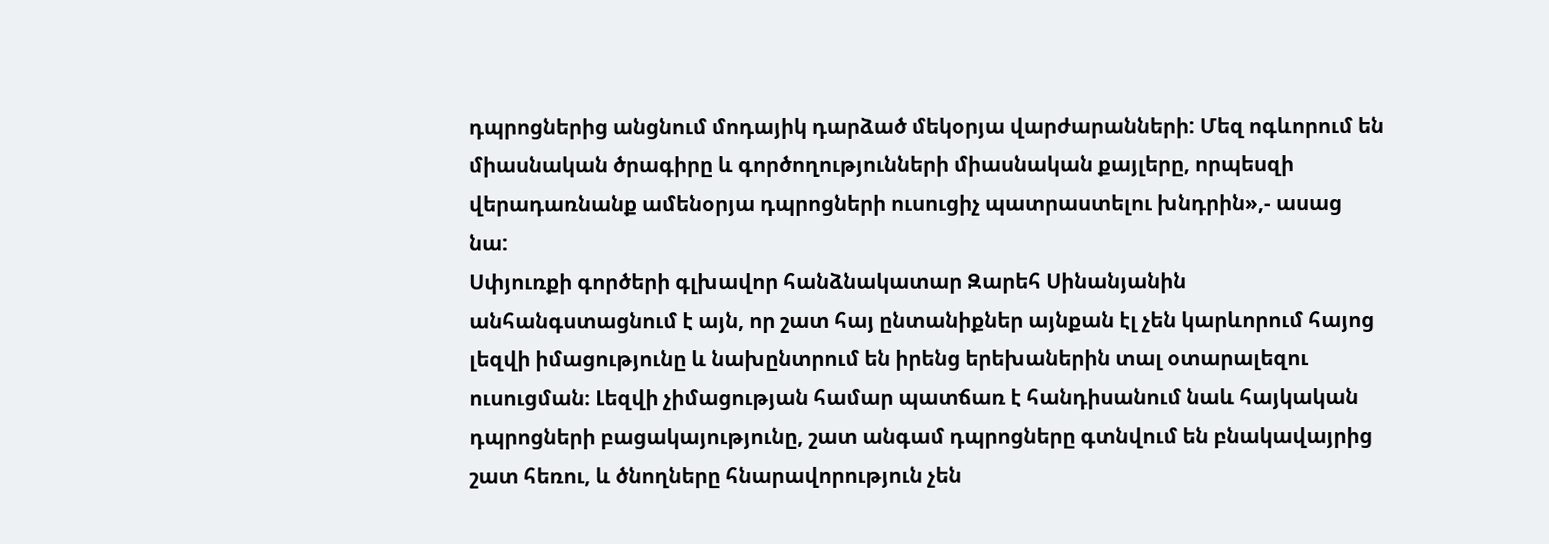դպրոցներից անցնում մոդայիկ դարձած մեկօրյա վարժարանների: Մեզ ոգևորում են միասնական ծրագիրը և գործողությունների միասնական քայլերը, որպեսզի վերադառնանք ամենօրյա դպրոցների ուսուցիչ պատրաստելու խնդրին»,- ասաց նա:
Սփյուռքի գործերի գլխավոր հանձնակատար Զարեհ Սինանյանին անհանգստացնում է այն, որ շատ հայ ընտանիքներ այնքան էլ չեն կարևորում հայոց լեզվի իմացությունը և նախընտրում են իրենց երեխաներին տալ օտարալեզու ուսուցման։ Լեզվի չիմացության համար պատճառ է հանդիսանում նաև հայկական դպրոցների բացակայությունը, շատ անգամ դպրոցները գտնվում են բնակավայրից շատ հեռու, և ծնողները հնարավորություն չեն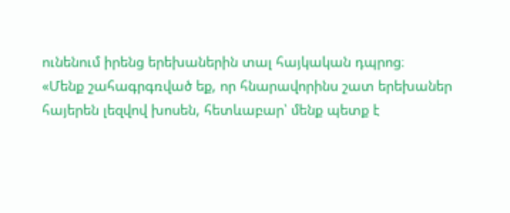ունենում իրենց երեխաներին տալ հայկական դպրոց։
«Մենք շահագրգռված եք, որ հնարավորինս շատ երեխաներ հայերեն լեզվով խոսեն, հետևաբար՝ մենք պետք է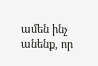ամեն ինչ անենք, որ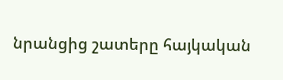նրանցից շատերը հայկական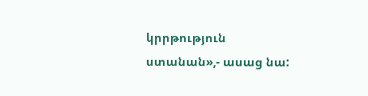կրրթություն ստանան»,- ասաց նա: